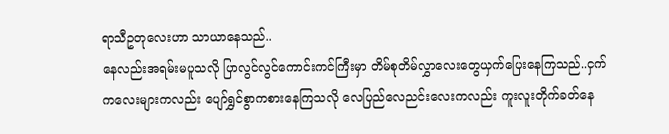ရာသီဥတုလေးဟာ သာယာနေသည်..
နေလည်းအရမ်းမပူသလို ပြာလွင်လွင်ကောင်းကင်ကြီးမှာ တိမ်စုတိမ်လွှာလေးတွေယှက်ပြေးနေကြသည်..ငှက်ကလေးများကလည်း ပျော်ရွှင်စွာကစားနေကြသလို လေပြည်လေညင်းလေးကလည်း ကူးလူးတိုက်ခတ်နေ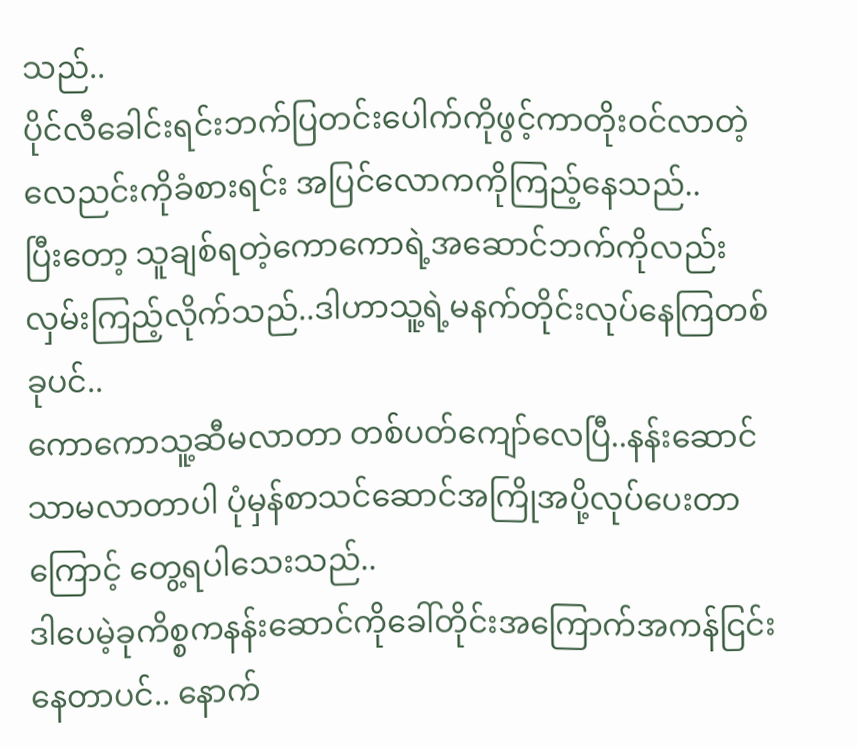သည်..
ပိုင်လီခေါင်းရင်းဘက်ပြတင်းပေါက်ကိုဖွင့်ကာတိုးဝင်လာတဲ့ လေညင်းကိုခံစားရင်း အပြင်လောကကိုကြည့်နေသည်..
ပြီးတော့ သူချစ်ရတဲ့ကောကောရဲ့အဆောင်ဘက်ကိုလည်းလှမ်းကြည့်လိုက်သည်..ဒါဟာသူ့ရဲ့မနက်တိုင်းလုပ်နေကြတစ်ခုပင်..
ကောကောသူ့ဆီမလာတာ တစ်ပတ်ကျော်လေပြီ..နန်းဆောင်သာမလာတာပါ ပုံမှန်စာသင်ဆောင်အကြိုအပို့လုပ်ပေးတာကြောင့် တွေ့ရပါသေးသည်..
ဒါပေမဲ့ခုကိစ္စကနန်းဆောင်ကိုခေါ်တိုင်းအကြောက်အကန်ငြင်းနေတာပင်.. နောက်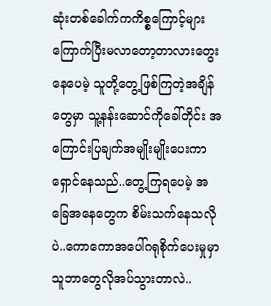ဆုံးတစ်ခေါက်ကကိစ္စကြောင့်များကြောက်ပြီးမလာတော့တာလားတွေးနေပေမဲ့ သူတို့တွေ့ဖြစ်ကြတဲ့အချိန်တွေမှာ သူ့နန်းဆောင်ကိုခေါ်တိုင်း အကြောင်းပြချက်အမျိုးမျိုးပေးကာ ရှောင်နေသည်..တွေ့ကြရပေမဲ့ အခြေအနေတွေက စိမ်းသက်နေသလိုပဲ..ကောကောအပေါ်ဂရုစိုက်ပေးမှုမှာ သူဘာတွေလိုအပ်သွားတာလဲ..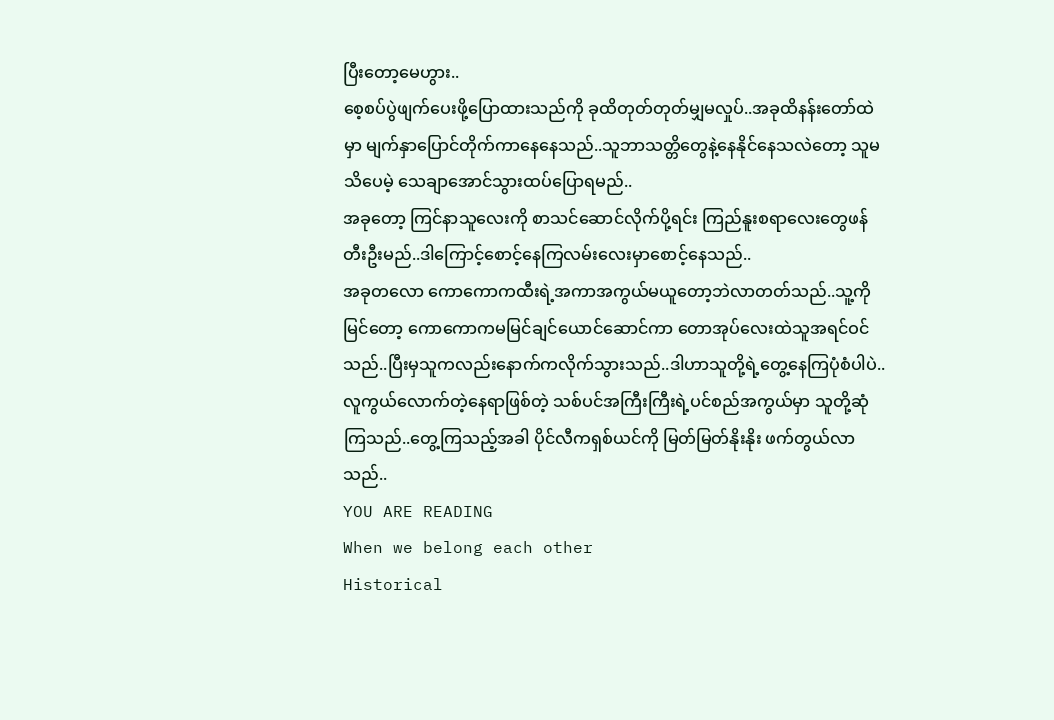ပြီးတော့မေဟွား..
စေ့စပ်ပွဲဖျက်ပေးဖို့ပြောထားသည်ကို ခုထိတုတ်တုတ်မျှမလှုပ်..အခုထိနန်းတော်ထဲမှာ မျက်နှာပြောင်တိုက်ကာနေနေသည်..သူဘာသတ္တိတွေနဲ့နေနိုင်နေသလဲတော့ သူမသိပေမဲ့ သေချာအောင်သွားထပ်ပြောရမည်..
အခုတော့ ကြင်နာသူလေးကို စာသင်ဆောင်လိုက်ပို့ရင်း ကြည်နူးစရာလေးတွေဖန်တီးဦးမည်..ဒါကြောင့်စောင့်နေကြလမ်းလေးမှာစောင့်နေသည်..
အခုတလော ကောကောကထီးရဲ့အကာအကွယ်မယူတော့ဘဲလာတတ်သည်..သူ့ကိုမြင်တော့ ကောကောကမမြင်ချင်ယောင်ဆောင်ကာ တောအုပ်လေးထဲသူအရင်ဝင်သည်..ပြီးမှသူကလည်းနောက်ကလိုက်သွားသည်..ဒါဟာသူတို့ရဲ့တွေ့နေကြပုံစံပါပဲ..
လူကွယ်လောက်တဲ့နေရာဖြစ်တဲ့ သစ်ပင်အကြီးကြီးရဲ့ပင်စည်အကွယ်မှာ သူတို့ဆုံကြသည်..တွေ့ကြသည့်အခါ ပိုင်လီကရှစ်ယင်ကို မြတ်မြတ်နိုးနိုး ဖက်တွယ်လာသည်..
YOU ARE READING
When we belong each other
Historical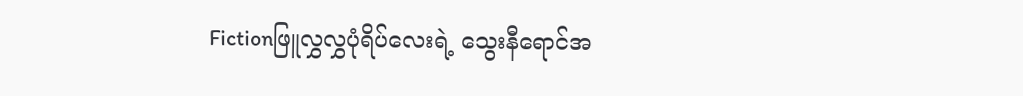Fictionဖြူလွှလွှပုံရိပ်လေးရဲ့ သွေးနီရောင်အ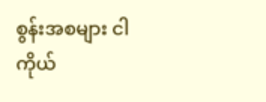စွန်းအစများ ငါကိုယ်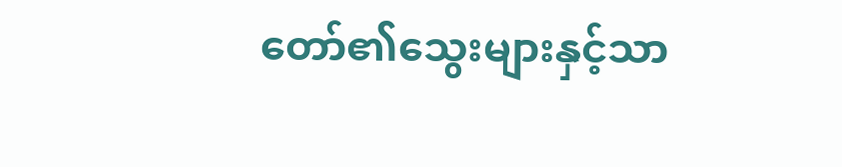တော်၏သွေးများနှင့်သာ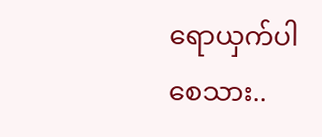ရောယှက်ပါစေသား..